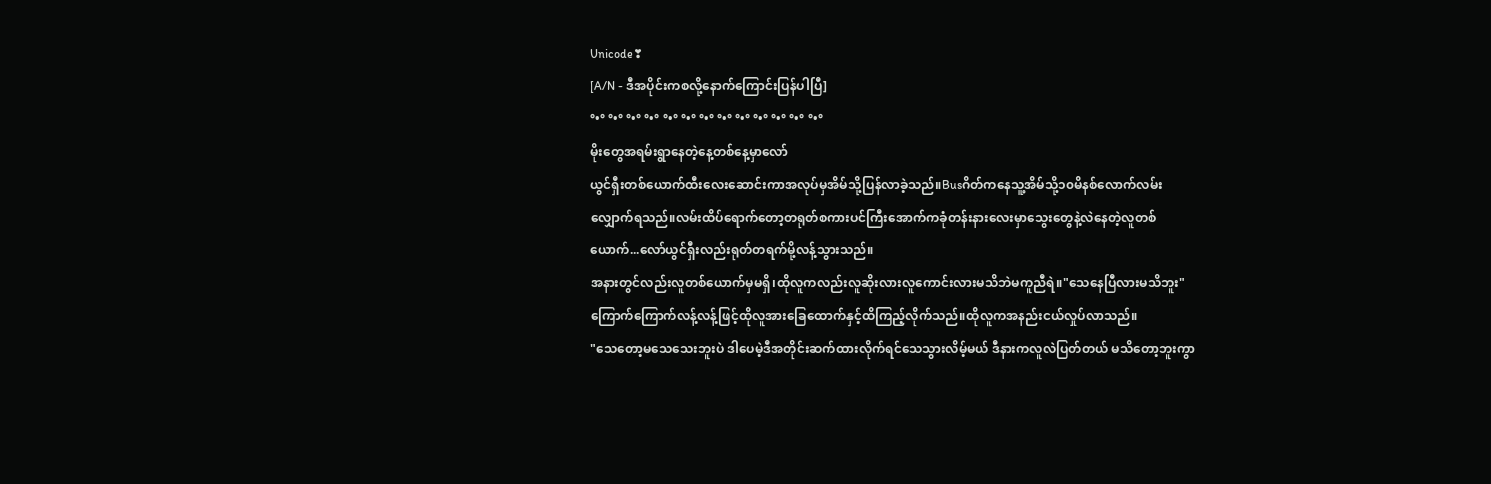Unicode❣
[A/N - ဒီအပိုင်းကစလို့နောက်ကြောင်းပြန်ပါပြီ]
°•° °•° °•° °•° °•° °•° °•° °•° °•° °•° °•° °•° °•°
မိုးတွေအရမ်းရွာနေတဲ့နေ့တစ်နေ့မှာလော်
ယွင်ရှီးတစ်ယောက်ထီးလေးဆောင်းကာအလုပ်မှအိမ်သို့ပြန်လာခဲ့သည်။Busဂိတ်ကနေသူ့အိမ်သို့၁၀မိနစ်လောက်လမ်းလျှောက်ရသည်။လမ်းထိပ်ရောက်တော့တရုတ်စကားပင်ကြီးအောက်ကခုံတန်းနားလေးမှာသွေးတွေနဲ့လဲနေတဲ့လူတစ်ယောက်...လော်ယွင်ရှီးလည်းရုတ်တရက်မို့လန့်သွားသည်။
အနားတွင်လည်းလူတစ်ယောက်မှမရှိ၊ထိုလူကလည်းလူဆိုးလားလူကောင်းလားမသိဘဲမကူညီရဲ။"သေနေပြီလားမသိဘူး"
ကြောက်ကြောက်လန့်လန့်ဖြင့်ထိုလူအားခြေထောက်နှင့်ထိကြည့်လိုက်သည်။ထိုလူကအနည်းငယ်လှုပ်လာသည်။
"သေတော့မသေသေးဘူးပဲ ဒါပေမဲ့ဒီအတိုင်းဆက်ထားလိုက်ရင်သေသွားလိမ့်မယ် ဒီနားကလူလဲပြတ်တယ် မသိတော့ဘူးကွာ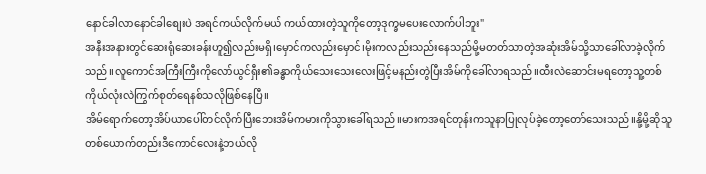နောင်ခါလာနောင်ခါစျေးပဲ အရင်ကယ်လိုက်မယ် ကယ်ထားတဲ့သူကိုတော့ဒုက္ခမပေးလောက်ပါဘူး"
အနီးအနားတွင်ဆေးရုံဆေးခန်းဟူ၍လည်းမရှိ၊မှောင်ကလည်းမှောင်၊မိုးကလည်းသည်းနေသည်မို့မတတ်သာတဲ့အဆုံးအိမ်သို့သာခေါ်လာခဲ့လိုက်သည်။လူကောင်အကြီးကြီးကိုလော်ယွင်ရှီး၏ခန္ဓာကိုယ်သေးသေးလေးဖြင့်မနည်းတွဲပြီးအိမ်ကိုခေါ်လာရသည်။ထီးလဲဆောင်းမရတော့သူ့တစ်ကိုယ်လုံးလဲကြွက်စုတ်ရေနစ်သလိုဖြစ်နေပြီ။
အိမ်ရောက်တော့အိပ်ယာပေါ်တင်လိုက်ပြီးဘေးအိမ်ကမားကိုသွားခေါ်ရသည်။မားကအရင်တုန်းကသူနာပြုလုပ်ခဲ့တော့တော်သေးသည်။နို့မို့ဆိုသူတစ်ယောက်တည်းဒီကောင်လေးနဲ့ဘယ်လို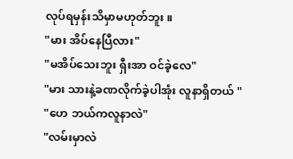လုပ်ရမှန်းသိမှာမဟုတ်ဘူး။
"မား အိပ်နေပြီလား"
"မအိပ်သေးဘူး ရှီးအာ ဝင်ခဲ့လေ"
"မား သားနဲ့ခဏလိုက်ခဲ့ပါအုံး လူနာရှိတယ် "
"ဟေ ဘယ်ကလူနာလဲ"
"လမ်းမှာလဲ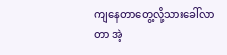ကျနေတာတွေ့လို့သားခေါ်လာတာ အဲ့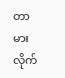တာမားလိုက်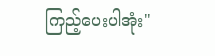ကြည့်ပေးပါအုံး"